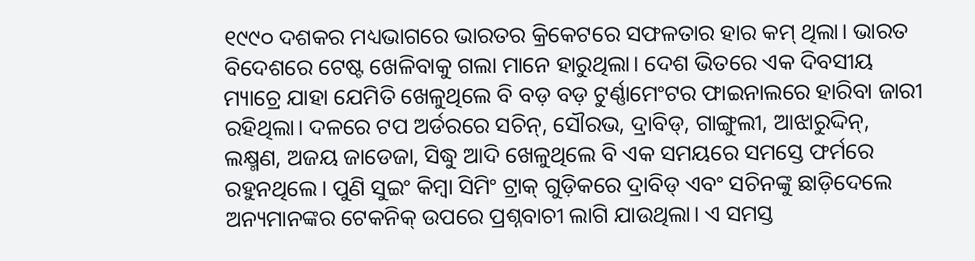୧୯୯୦ ଦଶକର ମଧ୍ୟଭାଗରେ ଭାରତର କ୍ରିକେଟରେ ସଫଳତାର ହାର କମ୍ ଥିଲା। ଭାରତ ବିଦେଶରେ ଟେଷ୍ଟ ଖେଳିବାକୁ ଗଲା ମାନେ ହାରୁଥିଲା। ଦେଶ ଭିତରେ ଏକ ଦିବସୀୟ ମ୍ୟାଚ୍ରେ ଯାହା ଯେମିତି ଖେଳୁଥିଲେ ବି ବଡ଼ ବଡ଼ ଟୁର୍ଣ୍ଣାମେଂଟର ଫାଇନାଲରେ ହାରିବା ଜାରୀ ରହିଥିଲା। ଦଳରେ ଟପ ଅର୍ଡରରେ ସଚିନ୍, ସୌରଭ, ଦ୍ରାବିଡ୍, ଗାଙ୍ଗୁଲୀ, ଆଝାରୁଦ୍ଦିନ୍, ଲକ୍ଷ୍ମଣ, ଅଜୟ ଜାଡେଜା, ସିଦ୍ଧୁ ଆଦି ଖେଳୁଥିଲେ ବି ଏକ ସମୟରେ ସମସ୍ତେ ଫର୍ମରେ ରହୁନଥିଲେ। ପୁଣି ସୁଇଂ କିମ୍ବା ସିମିଂ ଟ୍ରାକ୍ ଗୁଡ଼ିକରେ ଦ୍ରାବିଡ୍ ଏବଂ ସଚିନଙ୍କୁ ଛାଡ଼ିଦେଲେ ଅନ୍ୟମାନଙ୍କର ଟେକନିକ୍ ଉପରେ ପ୍ରଶ୍ନବାଚୀ ଲାଗି ଯାଉଥିଲା। ଏ ସମସ୍ତ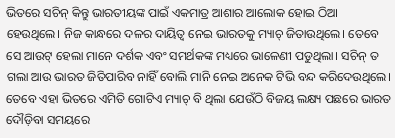ଭିତରେ ସଚିନ୍ କିନ୍ତୁ ଭାରତୀୟଙ୍କ ପାଇଁ ଏକମାତ୍ର ଆଶାର ଆଲୋକ ହୋଇ ଠିଆ ହେଉଥିଲେ। ନିଜ କାନ୍ଧରେ ଦଳର ଦାୟିତ୍ୱ ନେଇ ଭାରତକୁ ମ୍ୟାଚ୍ ଜିତାଉଥିଲେ। ତେବେ ସେ ଆଉଟ୍ ହେଲା ମାନେ ଦର୍ଶକ ଏବଂ ସମର୍ଥକଙ୍କ ମଧ୍ୟରେ ଭାଳେଣୀ ପଡୁଥିଲା। ସଚିନ୍ ତ ଗଲା ଆଉ ଭାରତ ଜିତିପାରିବ ନାହିଁ ବୋଲି ମାନି ନେଇ ଅନେକ ଟିଭି ବନ୍ଦ କରିଦେଉଥିଲେ। ତେବେ ଏହା ଭିତରେ ଏମିତି ଗୋଟିଏ ମ୍ୟାଚ୍ ବି ଥିଲା ଯେଉଁଠି ବିଜୟ ଲକ୍ଷ୍ୟ ପଛରେ ଭାରତ ଦୌଡ଼ିବା ସମୟରେ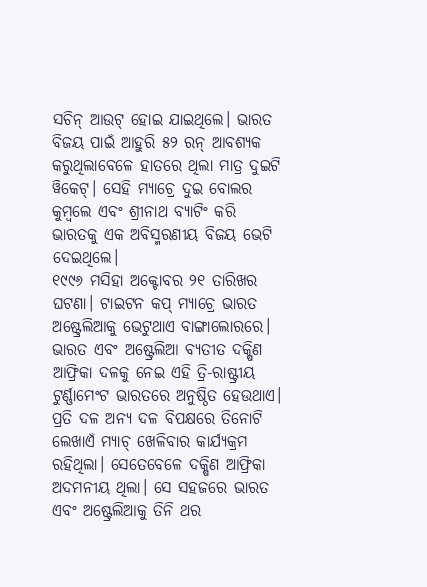ସଚିନ୍ ଆଉଟ୍ ହୋଇ ଯାଇଥିଲେ। ଭାରତ ବିଜୟ ପାଇଁ ଆହୁରି ୫୨ ରନ୍ ଆବଶ୍ୟକ କରୁଥିଲାବେଳେ ହାତରେ ଥିଲା ମାତ୍ର ଦୁଇଟି ୱିକେଟ୍। ସେହି ମ୍ୟାଚ୍ରେ ଦୁଇ ବୋଲର କୁମ୍ବଲେ ଏବଂ ଶ୍ରୀନାଥ ବ୍ୟାଟିଂ କରି ଭାରତକୁ ଏକ ଅବିସ୍ମରଣୀୟ ବିଜୟ ଭେଟି ଦେଇଥିଲେ।
୧୯୯୬ ମସିହା ଅକ୍ଟୋବର ୨୧ ତାରିଖର ଘଟଣା। ଟାଇଟନ କପ୍ ମ୍ୟାଚ୍ରେ ଭାରତ ଅଷ୍ଟ୍ରେଲିଆକୁ ଭେଟୁଥାଏ ବାଙ୍ଗାଲୋରରେ। ଭାରତ ଏବଂ ଅଷ୍ଟ୍ରେଲିଆ ବ୍ୟତୀତ ଦକ୍ଷିଣ ଆଫ୍ରିକା ଦଳକୁ ନେଇ ଏହି ତ୍ରି-ରାଷ୍ଟ୍ରୀୟ ଟୁର୍ଣ୍ଣାମେଂଟ ଭାରତରେ ଅନୁଷ୍ଠିତ ହେଉଥାଏ। ପ୍ରତି ଦଳ ଅନ୍ୟ ଦଳ ବିପକ୍ଷରେ ତିନୋଟି ଲେଖାଏଁ ମ୍ୟାଚ୍ ଖେଳିବାର କାର୍ଯ୍ୟକ୍ରମ ରହିଥିଲା। ସେତେବେଳେ ଦକ୍ଷିଣ ଆଫ୍ରିକା ଅଦମନୀୟ ଥିଲା। ସେ ସହଜରେ ଭାରତ ଏବଂ ଅଷ୍ଟ୍ରେଲିଆକୁ ତିନି ଥର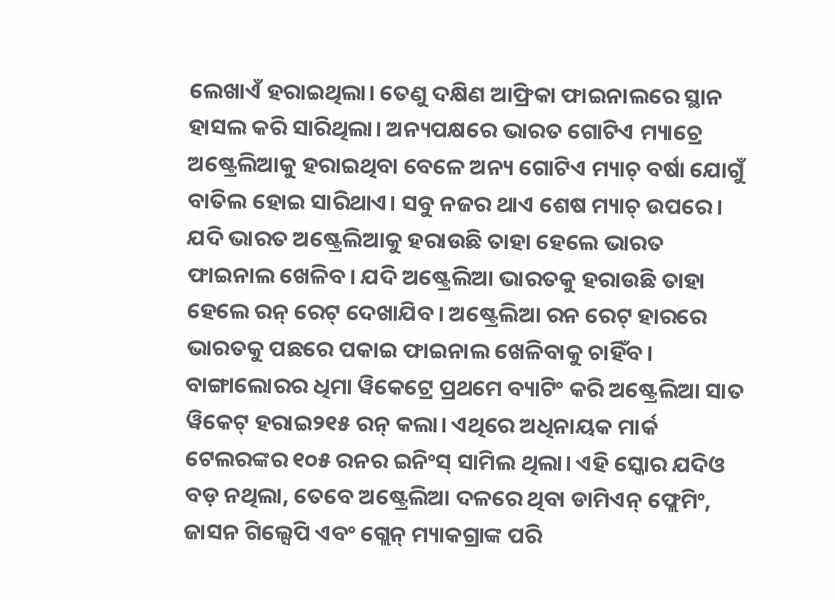ଲେଖାଏଁ ହରାଇଥିଲା। ତେଣୁ ଦକ୍ଷିଣ ଆଫ୍ରିକା ଫାଇନାଲରେ ସ୍ଥାନ ହାସଲ କରି ସାରିଥିଲା। ଅନ୍ୟପକ୍ଷରେ ଭାରତ ଗୋଟିଏ ମ୍ୟାଚ୍ରେ ଅଷ୍ଟ୍ରେଲିଆକୁ ହରାଇଥିବା ବେଳେ ଅନ୍ୟ ଗୋଟିଏ ମ୍ୟାଚ୍ ବର୍ଷା ଯୋଗୁଁ ବାତିଲ ହୋଇ ସାରିଥାଏ। ସବୁ ନଜର ଥାଏ ଶେଷ ମ୍ୟାଚ୍ ଉପରେ। ଯଦି ଭାରତ ଅଷ୍ଟ୍ରେଲିଆକୁ ହରାଉଛି ତାହା ହେଲେ ଭାରତ ଫାଇନାଲ ଖେଳିବ। ଯଦି ଅଷ୍ଟ୍ରେଲିଆ ଭାରତକୁ ହରାଉଛି ତାହା ହେଲେ ରନ୍ ରେଟ୍ ଦେଖାଯିବ। ଅଷ୍ଟ୍ରେଲିଆ ରନ ରେଟ୍ ହାରରେ ଭାରତକୁ ପଛରେ ପକାଇ ଫାଇନାଲ ଖେଳିବାକୁ ଚାହିଁବ।
ବାଙ୍ଗାଲୋରର ଧିମା ୱିକେଟ୍ରେ ପ୍ରଥମେ ବ୍ୟାଟିଂ କରି ଅଷ୍ଟ୍ରେଲିଆ ସାତ ୱିକେଟ୍ ହରାଇ୨୧୫ ରନ୍ କଲା। ଏଥିରେ ଅଧିନାୟକ ମାର୍କ ଟେଲରଙ୍କର ୧୦୫ ରନର ଇନିଂସ୍ ସାମିଲ ଥିଲା। ଏହି ସ୍କୋର ଯଦିଓ ବଡ଼ ନଥିଲା, ତେବେ ଅଷ୍ଟ୍ରେଲିଆ ଦଳରେ ଥିବା ଡାମିଏନ୍ ଫ୍ଲେମିଂ, ଜାସନ ଗିଲ୍ସେପି ଏବଂ ଗ୍ଲେନ୍ ମ୍ୟାକଗ୍ରାଙ୍କ ପରି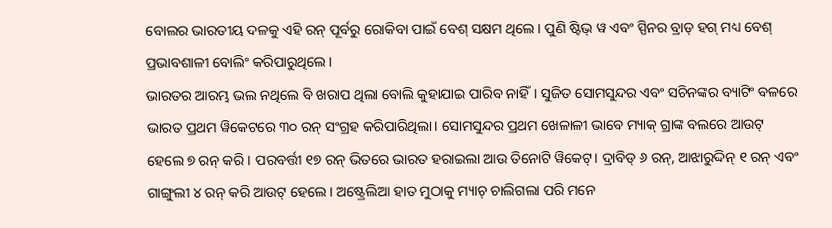ବୋଲର ଭାରତୀୟ ଦଳକୁ ଏହି ରନ୍ ପୂର୍ବରୁ ରୋକିବା ପାଇଁ ବେଶ୍ ସକ୍ଷମ ଥିଲେ। ପୁଣି ଷ୍ଟିଭ୍ ୱ ଏବଂ ସ୍ପିନର ବ୍ରାଡ୍ ହଗ୍ ମଧ୍ୟ ବେଶ୍ ପ୍ରଭାବଶାଳୀ ବୋଲିଂ କରିପାରୁଥିଲେ।
ଭାରତର ଆରମ୍ଭ ଭଲ ନଥିଲେ ବି ଖରାପ ଥିଲା ବୋଲି କୁହାଯାଇ ପାରିବ ନାହିଁ। ସୁଜିତ ସୋମସୁନ୍ଦର ଏବଂ ସଚିନଙ୍କର ବ୍ୟାଟିଂ ବଳରେ ଭାରତ ପ୍ରଥମ ୱିକେଟରେ ୩୦ ରନ୍ ସଂଗ୍ରହ କରିପାରିଥିଲା। ସୋମସୁନ୍ଦର ପ୍ରଥମ ଖେଳାଳୀ ଭାବେ ମ୍ୟାକ୍ ଗ୍ରାଙ୍କ ବଲରେ ଆଉଟ୍ ହେଲେ ୭ ରନ୍ କରି। ପରବର୍ତ୍ତୀ ୧୭ ରନ୍ ଭିତରେ ଭାରତ ହରାଇଲା ଆଉ ତିନୋଟି ୱିକେଟ୍। ଦ୍ରାବିଡ୍ ୬ ରନ୍, ଆଝାରୁଦ୍ଦିନ୍ ୧ ରନ୍ ଏବଂ ଗାଙ୍ଗୁଲୀ ୪ ରନ୍ କରି ଆଉଟ୍ ହେଲେ। ଅଷ୍ଟ୍ରେଲିଆ ହାତ ମୁଠାକୁ ମ୍ୟାଚ୍ ଚାଲିଗଲା ପରି ମନେ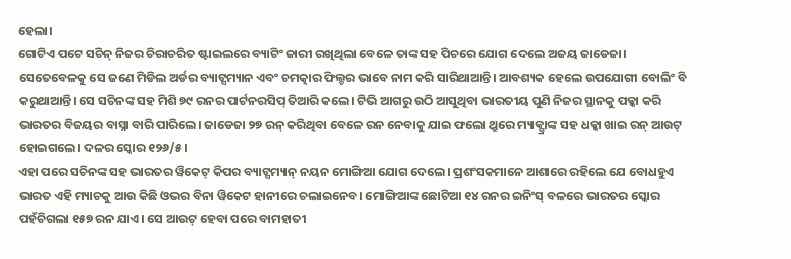ହେଲା।
ଗୋଟିଏ ପଟେ ସଚିନ୍ ନିଜର ଚିରାଚରିତ ଷ୍ଟାଇଲରେ ବ୍ୟାଟିଂ ଜାରୀ ରଖିଥିଲା ବେଳେ ତାଙ୍କ ସହ ପିଚରେ ଯୋଗ ଦେଲେ ଅଜୟ ଜାଡେଜା। ସେତେବେଳକୁ ସେ ଜଣେ ମିଡିଲ ଅର୍ଡର ବ୍ୟାଟ୍ସମ୍ୟାନ ଏବଂ ଚମତ୍କାର ଫିଲ୍ଡର ଭାବେ ନାମ କରି ସାରିଥାଆନ୍ତି। ଆବଶ୍ୟକ ହେଲେ ଉପଯୋଗୀ ବୋଲିଂ ବି କରୁଥାଆନ୍ତି। ସେ ସଚିନଙ୍କ ସହ ମିଶି ୭୯ ରନର ପାର୍ଟନରସିପ୍ ତିଆରି କଲେ। ଟିଭି ଆଗରୁ ଉଠି ଆସୁଥିବା ଭାରତୀୟ ପୁଣି ନିଜର ସ୍ଥାନକୁ ପକ୍କା କରି ଭାରତର ବିଜୟର ବାସ୍ନା ବାରି ପାରିଲେ। ଜାଡେଜା ୨୭ ରନ୍ କରିଥିବା ବେଳେ ରନ ନେବାକୁ ଯାଇ ଫଲୋ ଥ୍ରୁରେ ମ୍ୟାକ୍ଗ୍ରାଙ୍କ ସହ ଧକ୍କା ଖାଇ ରନ୍ ଆଉଟ୍ ହୋଇଗଲେ। ଦଳର ସ୍କୋର ୧୨୬/୫।
ଏହା ପରେ ସଚିନଙ୍କ ସହ ଭାରତର ୱିକେଟ୍ କିପର ବ୍ୟାଟ୍ସମ୍ୟାନ୍ ନୟନ ମୋଙ୍ଗିଆ ଯୋଗ ଦେଲେ। ପ୍ରଶଂସକମାନେ ଆଶାରେ ରହିଲେ ଯେ ବୋଧହୁଏ ଭାରତ ଏହି ମ୍ୟାଚକୁ ଆଉ କିଛି ଓଭର ବିନା ୱିକେଟ ହାନୀରେ ଚଲାଇନେବ। ମୋଙ୍ଗିଆଙ୍କ ଛୋଟିଆ ୧୪ ରନର ଇନିଂସ୍ ବଳରେ ଭାରତର ସ୍କୋର ପହଁଚିଗଲା ୧୫୭ ରନ ଯାଏ। ସେ ଆଉଟ୍ ହେବା ପରେ ବାମହାତୀ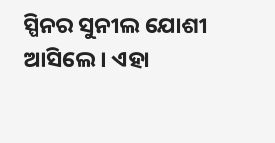ସ୍ପିନର ସୁନୀଲ ଯୋଶୀ ଆସିଲେ। ଏହା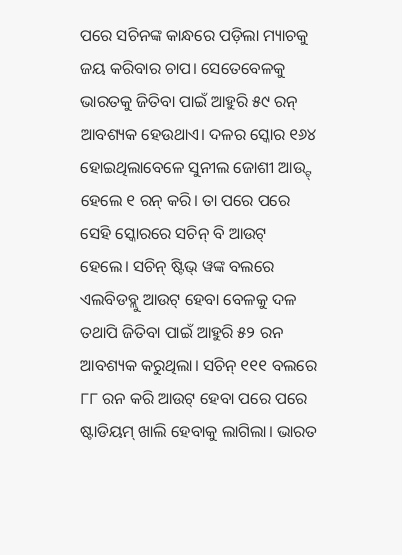ପରେ ସଚିନଙ୍କ କାନ୍ଧରେ ପଡ଼ିଲା ମ୍ୟାଚକୁ ଜୟ କରିବାର ଚାପ। ସେତେବେଳକୁ ଭାରତକୁ ଜିତିବା ପାଇଁ ଆହୁରି ୫୯ ରନ୍ ଆବଶ୍ୟକ ହେଉଥାଏ। ଦଳର ସ୍କୋର ୧୬୪ ହୋଇଥିଲାବେଳେ ସୁନୀଲ ଜୋଶୀ ଆଉ୍ଟ୍ ହେଲେ ୧ ରନ୍ କରି। ତା ପରେ ପରେ ସେହି ସ୍କୋରରେ ସଚିନ୍ ବି ଆଉଟ୍ ହେଲେ। ସଚିନ୍ ଷ୍ଟିଭ୍ ୱଙ୍କ ବଲରେ ଏଲବିଡବ୍ଲୁ ଆଉଟ୍ ହେବା ବେଳକୁ ଦଳ ତଥାପି ଜିତିବା ପାଇଁ ଆହୁରି ୫୨ ରନ ଆବଶ୍ୟକ କରୁଥିଲା। ସଚିନ୍ ୧୧୧ ବଲରେ ୮୮ ରନ କରି ଆଉଟ୍ ହେବା ପରେ ପରେ ଷ୍ଟାଡିୟମ୍ ଖାଲି ହେବାକୁ ଲାଗିଲା। ଭାରତ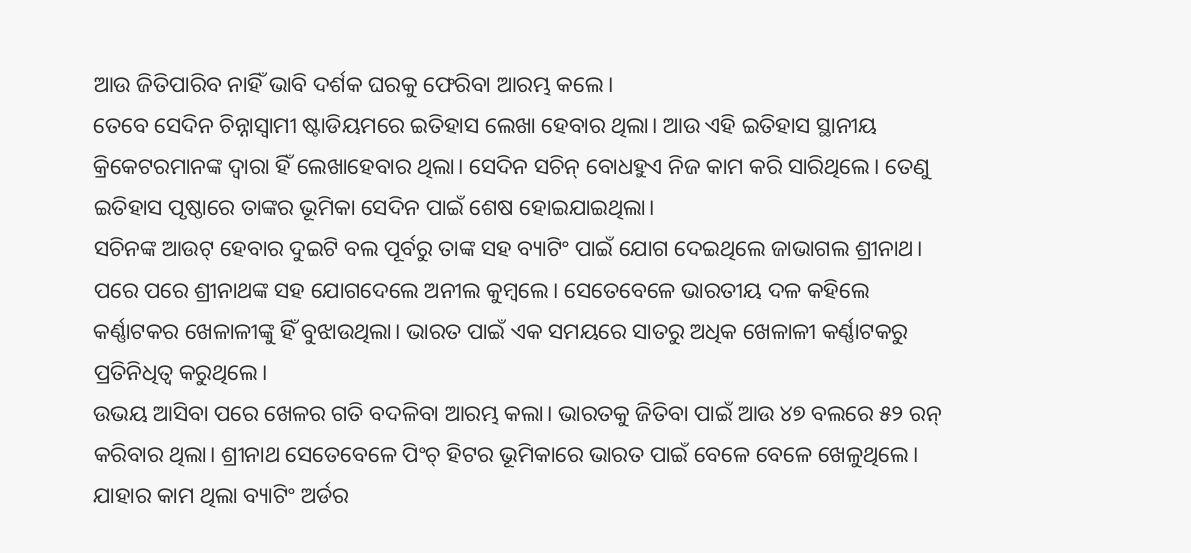ଆଉ ଜିତିପାରିବ ନାହିଁ ଭାବି ଦର୍ଶକ ଘରକୁ ଫେରିବା ଆରମ୍ଭ କଲେ।
ତେବେ ସେଦିନ ଚିନ୍ନାସ୍ୱାମୀ ଷ୍ଟାଡିୟମରେ ଇତିହାସ ଲେଖା ହେବାର ଥିଲା। ଆଉ ଏହି ଇତିହାସ ସ୍ଥାନୀୟ କ୍ରିକେଟରମାନଙ୍କ ଦ୍ୱାରା ହିଁ ଲେଖାହେବାର ଥିଲା। ସେଦିନ ସଚିନ୍ ବୋଧହୁଏ ନିଜ କାମ କରି ସାରିଥିଲେ। ତେଣୁ ଇତିହାସ ପୃଷ୍ଠାରେ ତାଙ୍କର ଭୂମିକା ସେଦିନ ପାଇଁ ଶେଷ ହୋଇଯାଇଥିଲା।
ସଚିନଙ୍କ ଆଉଟ୍ ହେବାର ଦୁଇଟି ବଲ ପୂର୍ବରୁ ତାଙ୍କ ସହ ବ୍ୟାଟିଂ ପାଇଁ ଯୋଗ ଦେଇଥିଲେ ଜାଭାଗଲ ଶ୍ରୀନାଥ। ପରେ ପରେ ଶ୍ରୀନାଥଙ୍କ ସହ ଯୋଗଦେଲେ ଅନୀଲ କୁମ୍ବଲେ। ସେତେବେଳେ ଭାରତୀୟ ଦଳ କହିଲେ କର୍ଣ୍ଣାଟକର ଖେଳାଳୀଙ୍କୁ ହିଁ ବୁଝାଉଥିଲା। ଭାରତ ପାଇଁ ଏକ ସମୟରେ ସାତରୁ ଅଧିକ ଖେଳାଳୀ କର୍ଣ୍ଣାଟକରୁ ପ୍ରତିନିଧିତ୍ୱ କରୁଥିଲେ।
ଉଭୟ ଆସିବା ପରେ ଖେଳର ଗତି ବଦଳିବା ଆରମ୍ଭ କଲା। ଭାରତକୁ ଜିତିବା ପାଇଁ ଆଉ ୪୭ ବଲରେ ୫୨ ରନ୍ କରିବାର ଥିଲା। ଶ୍ରୀନାଥ ସେତେବେଳେ ପିଂଚ୍ ହିଟର ଭୂମିକାରେ ଭାରତ ପାଇଁ ବେଳେ ବେଳେ ଖେଳୁଥିଲେ। ଯାହାର କାମ ଥିଲା ବ୍ୟାଟିଂ ଅର୍ଡର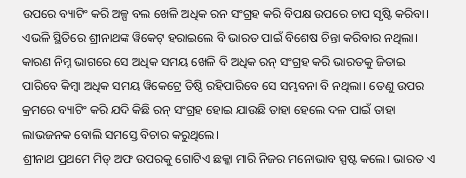ଉପରେ ବ୍ୟାଟିଂ କରି ଅଳ୍ପ ବଲ ଖେଳି ଅଧିକ ରନ ସଂଗ୍ରହ କରି ବିପକ୍ଷ ଉପରେ ଚାପ ସୃଷ୍ଟି କରିବା। ଏଭଳି ସ୍ଥିତିରେ ଶ୍ରୀନାଥଙ୍କ ୱିକେଟ୍ ହରାଇଲେ ବି ଭାରତ ପାଇଁ ବିଶେଷ ଚିନ୍ତା କରିବାର ନଥିଲା। କାରଣ ନିମ୍ନ ଭାଗରେ ସେ ଅଧିକ ସମୟ ଖେଳି ବି ଅଧିକ ରନ୍ ସଂଗ୍ରହ କରି ଭାରତକୁ ଜିତାଇ ପାରିବେ କିମ୍ବା ଅଧିକ ସମୟ ୱିକେଟ୍ରେ ତିଷ୍ଠି ରହିପାରିବେ ସେ ସମ୍ଭବନା ବି ନଥିଲା। ତେଣୁ ଉପର କ୍ରମରେ ବ୍ୟାଟିଂ କରି ଯଦି କିଛି ରନ୍ ସଂଗ୍ରହ ହୋଇ ଯାଉଛି ତାହା ହେଲେ ଦଳ ପାଇଁ ତାହା ଲାଭଜନକ ବୋଲି ସମସ୍ତେ ବିଚାର କରୁଥିଲେ।
ଶ୍ରୀନାଥ ପ୍ରଥମେ ମିଡ୍ ଅଫ ଉପରକୁ ଗୋଟିଏ ଛକ୍କା ମାରି ନିଜର ମନୋଭାବ ସ୍ପଷ୍ଟ କଲେ। ଭାରତ ଏ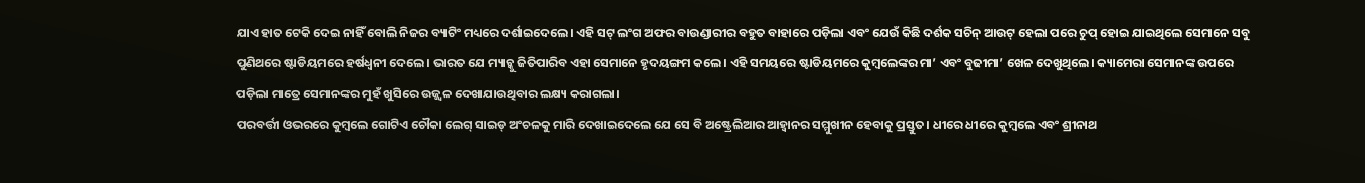ଯାଏ ହାତ ଟେକି ଦେଇ ନାହିଁ ବୋଲି ନିଜର ବ୍ୟାଟିଂ ମଧ୍ୟରେ ଦର୍ଶାଇଦେଲେ। ଏହି ସଟ୍ ଲଂଗ ଅଫର ବାଉଣ୍ଡାରୀର ବହୁତ ବାହାରେ ପଡ଼ିଲା ଏବଂ ଯେଉଁ କିଛି ଦର୍ଶକ ସଚିନ୍ ଆଉଟ୍ ହେଲା ପରେ ଚୁପ୍ ହୋଇ ଯାଇଥିଲେ ସେମାନେ ସବୁ ପୁଣିଥରେ ଷ୍ଟାଡିୟମରେ ହର୍ଷଧ୍ୱନୀ ଦେଲେ। ଭାରତ ଯେ ମ୍ୟାଚ୍କୁ ଜିତିପାରିବ ଏହା ସେମାନେ ହୃଦୟଙ୍ଗମ କଲେ। ଏହି ସମୟରେ ଷ୍ଟାଡିୟମରେ କୁମ୍ବଲେଙ୍କର ମା’ ଏବଂ ବୁଢୀମା’ ଖେଳ ଦେଖୁଥିଲେ। କ୍ୟାମେରା ସେମାନଙ୍କ ଉପରେ ପଡ଼ିଲା ମାତ୍ରେ ସେମାନଙ୍କର ମୁହଁ ଖୁସିରେ ଉଜ୍ଜ୍ୱଳ ଦେଖାଯାଉଥିବାର ଲକ୍ଷ୍ୟ କରାଗଲା।
ପରବର୍ତ୍ତୀ ଓଭରରେ କୁମ୍ବଲେ ଗୋଟିଏ ଚୌକା ଲେଗ୍ ସାଇଡ୍ ଅଂଚଳକୁ ମାରି ଦେଖାଇଦେଲେ ଯେ ସେ ବି ଅଷ୍ଟ୍ରେଲିଆର ଆହ୍ୱାନର ସମ୍ମୁଖୀନ ହେବାକୁ ପ୍ରସ୍ତୁତ। ଧୀରେ ଧୀରେ କୁମ୍ବଲେ ଏବଂ ଶ୍ରୀନାଥ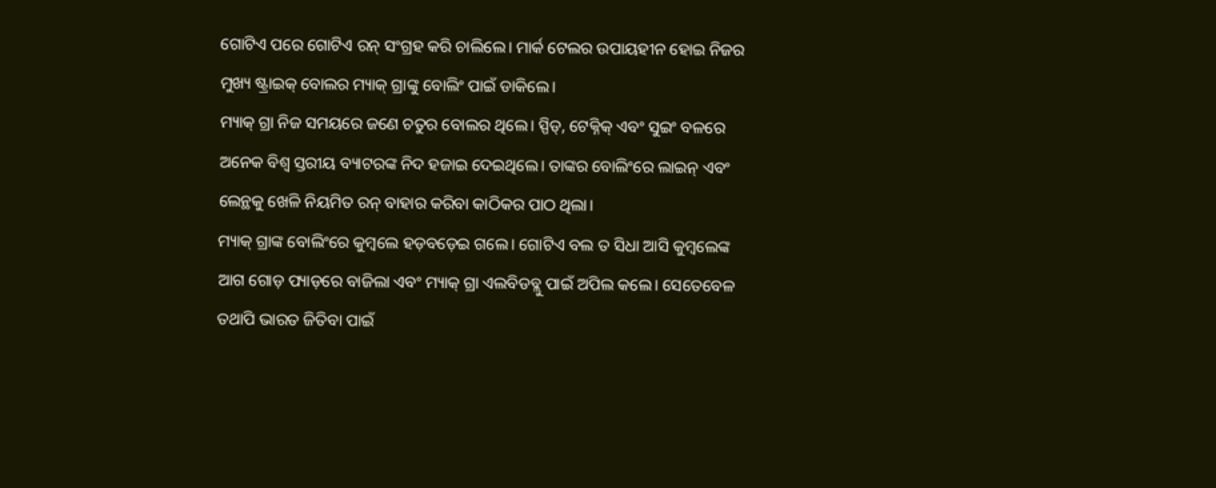ଗୋଟିଏ ପରେ ଗୋଟିଏ ରନ୍ ସଂଗ୍ରହ କରି ଚାଲିଲେ। ମାର୍କ ଟେଲର ଉପାୟହୀନ ହୋଇ ନିଜର ମୁଖ୍ୟ ଷ୍ଟ୍ରାଇକ୍ ବୋଲର ମ୍ୟାକ୍ ଗ୍ରାଙ୍କୁ ବୋଲିଂ ପାଇଁ ଡାକିଲେ।
ମ୍ୟାକ୍ ଗ୍ରା ନିଜ ସମୟରେ ଜଣେ ଚତୁର ବୋଲର ଥିଲେ। ସ୍ପିଡ୍, ଟେକ୍ନିକ୍ ଏବଂ ସୁଇଂ ବଳରେ ଅନେକ ବିଶ୍ୱ ସ୍ତରୀୟ ବ୍ୟାଟରଙ୍କ ନିଦ ହଜାଇ ଦେଇଥିଲେ। ତାଙ୍କର ବୋଲିଂରେ ଲାଇନ୍ ଏବଂ ଲେନ୍ଥକୁ ଖେଳି ନିୟମିତ ରନ୍ ବାହାର କରିବା କାଠିକର ପାଠ ଥିଲା।
ମ୍ୟାକ୍ ଗ୍ରାଙ୍କ ବୋଲିଂରେ କୁମ୍ବଲେ ହଡ଼ବଡ଼େଇ ଗଲେ। ଗୋଟିଏ ବଲ ତ ସିଧା ଆସି କୁମ୍ବଲେଙ୍କ ଆଗ ଗୋଡ଼ ପ୍ୟାଡ଼ରେ ବାଜିଲା ଏବଂ ମ୍ୟାକ୍ ଗ୍ରା ଏଲବିଡବ୍ଲୁ ପାଇଁ ଅପିଲ କଲେ। ସେତେବେଳ ତଥାପି ଭାରତ ଜିତିବା ପାଇଁ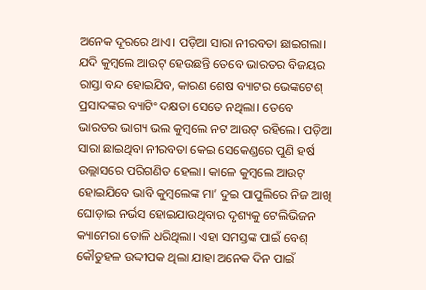ଅନେକ ଦୂରରେ ଥାଏ। ପଡ଼ିଆ ସାରା ନୀରବତା ଛାଇଗଲା। ଯଦି କୁମ୍ବଲେ ଆଉଟ୍ ହେଉଛନ୍ତି ତେବେ ଭାରତର ବିଜୟର ରାସ୍ତା ବନ୍ଦ ହୋଇଯିବ, କାରଣ ଶେଷ ବ୍ୟାଟର ଭେଙ୍କଟେଶ୍ ପ୍ରସାଦଙ୍କର ବ୍ୟାଟିଂ ଦକ୍ଷତା ସେତେ ନଥିଲା। ତେବେ ଭାରତର ଭାଗ୍ୟ ଭଲ କୁମ୍ବଲେ ନଟ ଆଉଟ୍ ରହିଲେ। ପଡ଼ିଆ ସାରା ଛାଇଥିବା ନୀରବତା କେଇ ସେକେଣ୍ଡରେ ପୁଣି ହର୍ଷ ଉଲ୍ଲାସରେ ପରିଗଣିତ ହେଲା। କାଳେ କୁମ୍ବଲେ ଆଉଟ୍ ହୋଇଯିବେ ଭାବି କୁମ୍ବଲେଙ୍କ ମା’ ଦୁଇ ପାପୁଲିରେ ନିଜ ଆଖି ଘୋଡ଼ାଇ ନର୍ଭସ ହୋଇଯାଉଥିବାର ଦୃଶ୍ୟକୁ ଟେଲିଭିଜନ କ୍ୟାମେରା ତୋଳି ଧରିଥିଲା। ଏହା ସମସ୍ତଙ୍କ ପାଇଁ ବେଶ୍ କୌତୁହଳ ଉଦ୍ଦୀପକ ଥିଲା ଯାହା ଅନେକ ଦିନ ପାଇଁ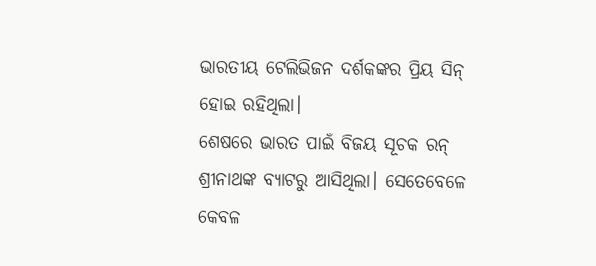ଭାରତୀୟ ଟେଲିଭିଜନ ଦର୍ଶକଙ୍କର ପ୍ରିୟ ସିନ୍ ହୋଇ ରହିଥିଲା।
ଶେଷରେ ଭାରତ ପାଇଁ ବିଜୟ ସୂଚକ ରନ୍ ଶ୍ରୀନାଥଙ୍କ ବ୍ୟାଟରୁ ଆସିଥିଲା। ସେତେବେଳେ କେବଳ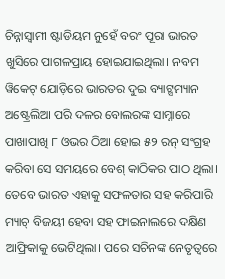ଚିନ୍ନାସ୍ୱାମୀ ଷ୍ଟାଡିୟମ ନୁହେଁ ବରଂ ପୂରା ଭାରତ ଖୁସିରେ ପାଗଳପ୍ରାୟ ହୋଇଯାଇଥିଲା। ନବମ ୱିକେଟ୍ ଯୋଡ଼ିରେ ଭାରତର ଦୁଇ ବ୍ୟାଟ୍ସମ୍ୟାନ ଅଷ୍ଟ୍ରେଲିଆ ପରି ଦଳର ବୋଲରଙ୍କ ସାମ୍ନାରେ ପାଖାପାଖି ୮ ଓଭର ଠିଆ ହୋଇ ୫୨ ରନ୍ ସଂଗ୍ରହ କରିବା ସେ ସମୟରେ ବେଶ୍ କାଠିକର ପାଠ ଥିଲା। ତେବେ ଭାରତ ଏହାକୁ ସଫଳତାର ସହ କରିପାରି ମ୍ୟାଚ୍ ବିଜୟୀ ହେବା ସହ ଫାଇନାଲରେ ଦକ୍ଷିଣ ଆଫ୍ରିକାକୁ ଭେଟିଥିଲା। ପରେ ସଚିନଙ୍କ ନେତୃତ୍ୱରେ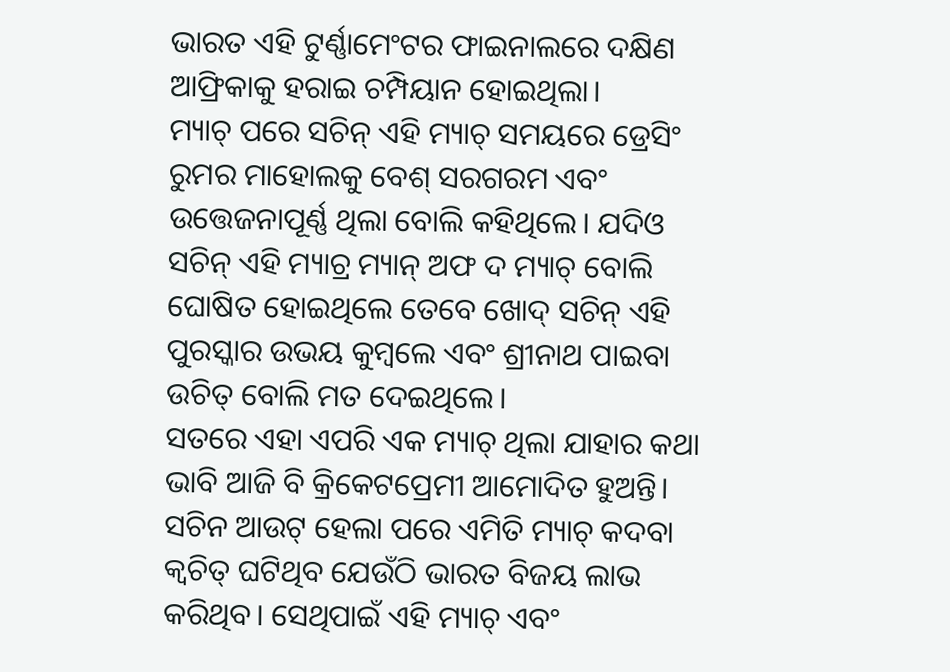ଭାରତ ଏହି ଟୁର୍ଣ୍ଣାମେଂଟର ଫାଇନାଲରେ ଦକ୍ଷିଣ ଆଫ୍ରିକାକୁ ହରାଇ ଚମ୍ପିୟାନ ହୋଇଥିଲା।
ମ୍ୟାଚ୍ ପରେ ସଚିନ୍ ଏହି ମ୍ୟାଚ୍ ସମୟରେ ଡ୍ରେସିଂ ରୁମର ମାହୋଲକୁ ବେଶ୍ ସରଗରମ ଏବଂ ଉତ୍ତେଜନାପୂର୍ଣ୍ଣ ଥିଲା ବୋଲି କହିଥିଲେ। ଯଦିଓ ସଚିନ୍ ଏହି ମ୍ୟାଚ୍ର ମ୍ୟାନ୍ ଅଫ ଦ ମ୍ୟାଚ୍ ବୋଲି ଘୋଷିତ ହୋଇଥିଲେ ତେବେ ଖୋଦ୍ ସଚିନ୍ ଏହି ପୁରସ୍କାର ଉଭୟ କୁମ୍ବଲେ ଏବଂ ଶ୍ରୀନାଥ ପାଇବା ଉଚିତ୍ ବୋଲି ମତ ଦେଇଥିଲେ।
ସତରେ ଏହା ଏପରି ଏକ ମ୍ୟାଚ୍ ଥିଲା ଯାହାର କଥା ଭାବି ଆଜି ବି କ୍ରିକେଟପ୍ରେମୀ ଆମୋଦିତ ହୁଅନ୍ତି। ସଚିନ ଆଉଟ୍ ହେଲା ପରେ ଏମିତି ମ୍ୟାଚ୍ କଦବା କ୍ୱଚିତ୍ ଘଟିଥିବ ଯେଉଁଠି ଭାରତ ବିଜୟ ଲାଭ କରିଥିବ। ସେଥିପାଇଁ ଏହି ମ୍ୟାଚ୍ ଏବଂ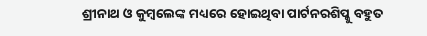ଶ୍ରୀନାଥ ଓ କୁମ୍ବଲେଙ୍କ ମଧ୍ୟରେ ହୋଇଥିବା ପାର୍ଟନରଶିପ୍କୁ ବହୁତ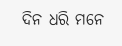ଦିନ ଧରି ମନେ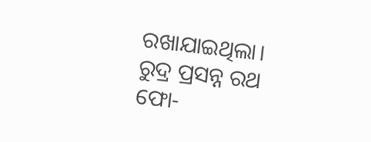ରଖାଯାଇଥିଲା।
ରୁଦ୍ର ପ୍ରସନ୍ନ ରଥ
ଫୋ-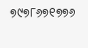୭୯୭୮୬୭୧୭୭୬